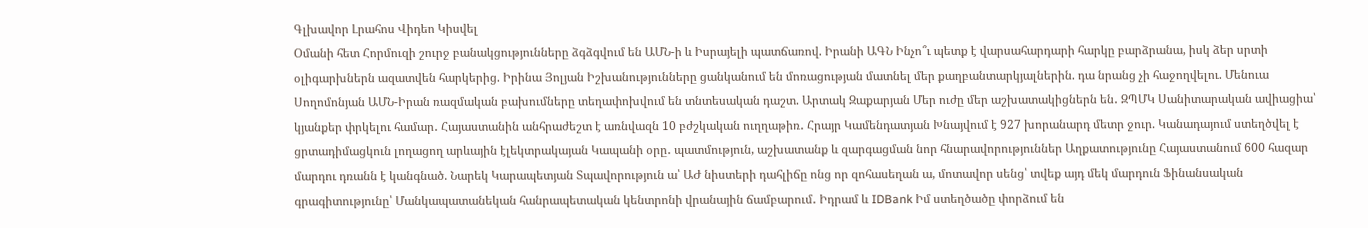Գլխավոր Լրահոս Վիդեո Կիսվել
Օմանի հետ Հորմուզի շուրջ բանակցությունները ձգձգվում են ԱՄՆ-ի և Իսրայելի պատճառով. Իրանի ԱԳՆ Ինչո՞ւ պետք է վարսահարդարի հարկը բարձրանա, իսկ ձեր սրտի օլիգարխներն ազատվեն հարկերից. Իրինա Յոլյան Իշխանությունները ցանկանում են մոռացության մատնել մեր քաղբանտարկյալներին. դա նրանց չի հաջողվելու. Մենուա Սողոմոնյան ԱՄՆ-Իրան ռազմական բախումները տեղափոխվում են տնտեսական դաշտ. Արտակ Զաքարյան Մեր ուժը մեր աշխատակիցներն են․ ԶՊՄԿ Սանիտարական ավիացիա՝ կյանքեր փրկելու համար․ Հայաստանին անհրաժեշտ է առնվազն 10 բժշկական ուղղաթիռ․ Հրայր Կամենդատյան Խնայվում է 927 խորանարդ մետր ջուր. Կանադայում ստեղծվել է ցրտադիմացկուն լողացող արևային էլեկտրակայան Կապանի օրը․ պատմություն, աշխատանք և զարգացման նոր հնարավորություններ Աղքատությունը Հայաստանում 600 հազար մարդու դռանն է կանգնած. Նարեկ Կարապետյան Տպավորություն ա՝ ԱԺ նիստերի դահլիճը ոնց որ զոհասեղան ա, մոտավոր սենց՝ տվեք այդ մեկ մարդուն Ֆինանսական գրագիտությունը՝ Մանկապատանեկան հանրապետական կենտրոնի վրանային ճամբարում․ Իդրամ և IDBank Իմ ստեղծածը փորձում են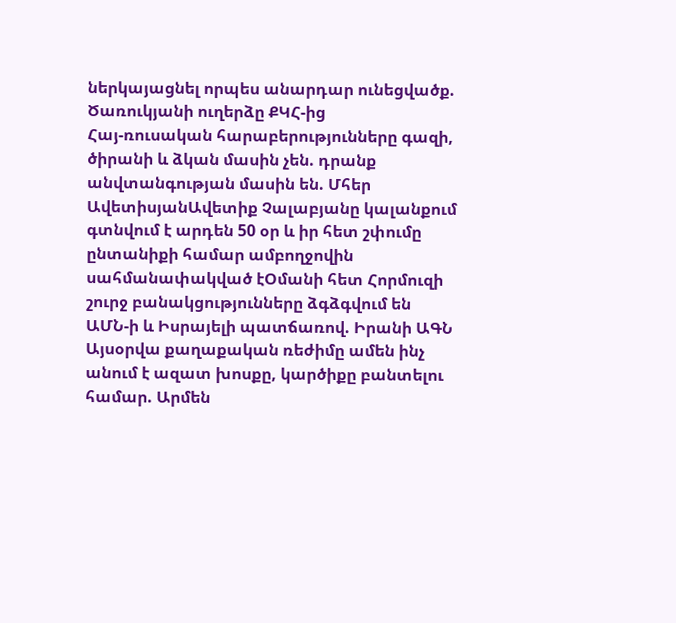ներկայացնել որպես անարդար ունեցվածք. Ծառուկյանի ուղերձը ՔԿՀ-ից
Հայ-ռուսական հարաբերությունները գազի, ծիրանի և ձկան մասին չեն. դրանք անվտանգության մասին են. Մհեր ԱվետիսյանԱվետիք Չալաբյանը կալանքում գտնվում է արդեն 50 օր և իր հետ շփումը ընտանիքի համար ամբողջովին սահմանափակված էՕմանի հետ Հորմուզի շուրջ բանակցությունները ձգձգվում են ԱՄՆ-ի և Իսրայելի պատճառով. Իրանի ԱԳՆ Այսօրվա քաղաքական ռեժիմը ամեն ինչ անում է ազատ խոսքը, կարծիքը բանտելու համար. Արմեն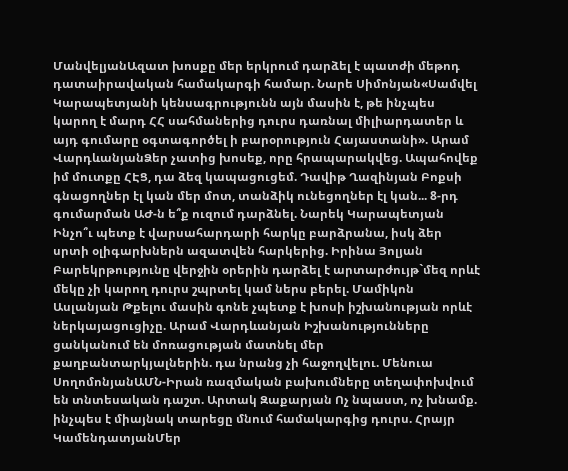ՄանվելյանԱզատ խոսքը մեր երկրում դարձել է պատժի մեթոդ դատաիրավական համակարգի համար. Նարե Սիմոնյան«Սամվել Կարապետյանի կենսագրությունն այն մասին է, թե ինչպես կարող է մարդ ՀՀ սահմաներից դուրս դառնալ միլիարդատեր և այդ գումարը օգտագործել ի բարօրություն Հայաստանի». Արամ ՎարդևանյանՁեր չատից խոսեք, որը հրապարակվեց. Ապահովեք իմ մուտքը ՀԷՑ, դա ձեզ կապացուցեմ. Դավիթ Ղազինյան Բոքսի գնացողներ էլ կան մեր մոտ, տանձիկ ունեցողներ էլ կան... 8-րդ գումարման ԱԺ-ն ե՞ք ուզում դարձնել. Նարեկ Կարապետյան Ինչո՞ւ պետք է վարսահարդարի հարկը բարձրանա, իսկ ձեր սրտի օլիգարխներն ազատվեն հարկերից. Իրինա Յոլյան Բարեկրթությունը վերջին օրերին դարձել է արտարժույթ`մեզ որևէ մեկը չի կարող դուրս շպրտել կամ ներս բերել. Մամիկոն Ասլանյան Թքելու մասին գոնե չպետք է խոսի իշխանության որևէ ներկայացուցիչը. Արամ Վարդևանյան Իշխանությունները ցանկանում են մոռացության մատնել մեր քաղբանտարկյալներին. դա նրանց չի հաջողվելու. Մենուա ՍողոմոնյանԱՄՆ-Իրան ռազմական բախումները տեղափոխվում են տնտեսական դաշտ. Արտակ Զաքարյան Ոչ նպաստ, ոչ խնամք. ինչպես է միայնակ տարեցը մնում համակարգից դուրս. Հրայր ԿամենդատյանՄեր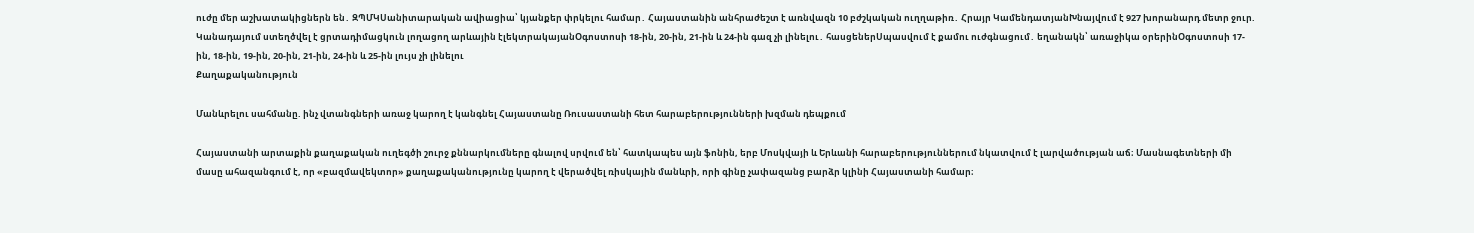ուժը մեր աշխատակիցներն են․ ԶՊՄԿՍանիտարական ավիացիա՝ կյանքեր փրկելու համար․ Հայաստանին անհրաժեշտ է առնվազն 10 բժշկական ուղղաթիռ․ Հրայր ԿամենդատյանԽնայվում է 927 խորանարդ մետր ջուր. Կանադայում ստեղծվել է ցրտադիմացկուն լողացող արևային էլեկտրակայանՕգոստոսի 18-ին, 20-ին, 21-ին և 24-ին գազ չի լինելու․ հասցեներՍպասվում է քամու ուժգնացում․ եղանակն՝ առաջիկա օրերինՕգոստոսի 17-ին, 18-ին, 19-ին, 20-ին, 21-ին, 24-ին և 25-ին լույս չի լինելու
Քաղաքականություն

Մանևրելու սահմանը. ինչ վտանգների առաջ կարող է կանգնել Հայաստանը Ռուսաստանի հետ հարաբերությունների խզման դեպքում

Հայաստանի արտաքին քաղաքական ուղեգծի շուրջ քննարկումները գնալով սրվում են՝ հատկապես այն ֆոնին, երբ Մոսկվայի և Երևանի հարաբերություններում նկատվում է լարվածության աճ։ Մասնագետների մի մասը ահազանգում է, որ «բազմավեկտոր» քաղաքականությունը կարող է վերածվել ռիսկային մանևրի, որի գինը չափազանց բարձր կլինի Հայաստանի համար։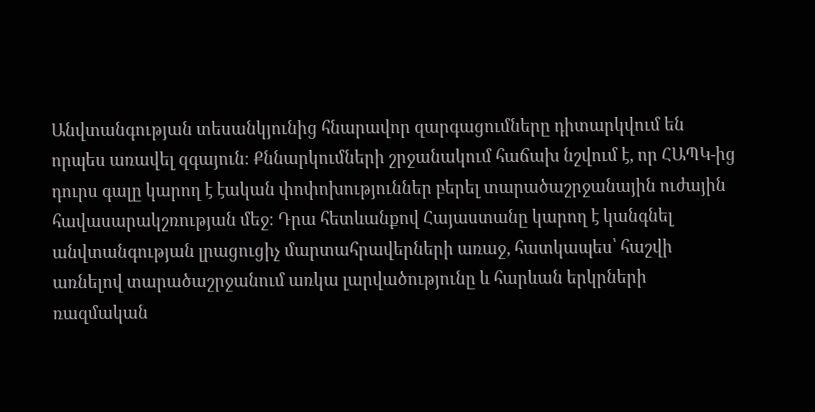Անվտանգության տեսանկյունից հնարավոր զարգացումները դիտարկվում են որպես առավել զգայուն։ Քննարկումների շրջանակում հաճախ նշվում է, որ ՀԱՊԿ-ից դուրս գալը կարող է էական փոփոխություններ բերել տարածաշրջանային ուժային հավասարակշռության մեջ։ Դրա հետևանքով Հայաստանը կարող է կանգնել անվտանգության լրացուցիչ մարտահրավերների առաջ, հատկապես՝ հաշվի առնելով տարածաշրջանում առկա լարվածությունը և հարևան երկրների ռազմական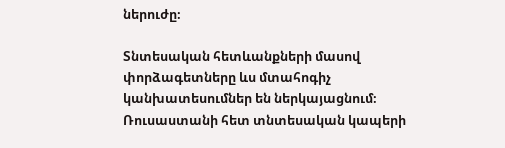ներուժը։

Տնտեսական հետևանքների մասով փորձագետները ևս մտահոգիչ կանխատեսումներ են ներկայացնում։ Ռուսաստանի հետ տնտեսական կապերի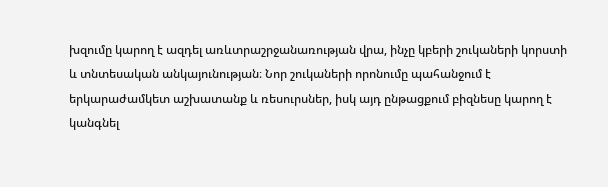խզումը կարող է ազդել առևտրաշրջանառության վրա, ինչը կբերի շուկաների կորստի և տնտեսական անկայունության։ Նոր շուկաների որոնումը պահանջում է երկարաժամկետ աշխատանք և ռեսուրսներ, իսկ այդ ընթացքում բիզնեսը կարող է կանգնել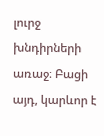լուրջ խնդիրների առաջ։ Բացի այդ, կարևոր է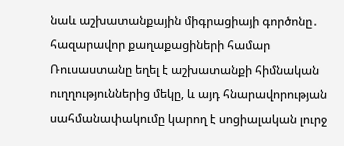նաև աշխատանքային միգրացիայի գործոնը․ հազարավոր քաղաքացիների համար Ռուսաստանը եղել է աշխատանքի հիմնական ուղղություններից մեկը, և այդ հնարավորության սահմանափակումը կարող է սոցիալական լուրջ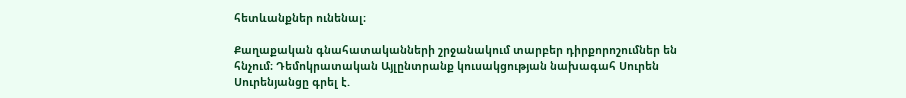հետևանքներ ունենալ։

Քաղաքական գնահատականների շրջանակում տարբեր դիրքորոշումներ են հնչում։ Դեմոկրատական Այլընտրանք կուսակցության նախագահ Սուրեն Սուրենյանցը գրել է.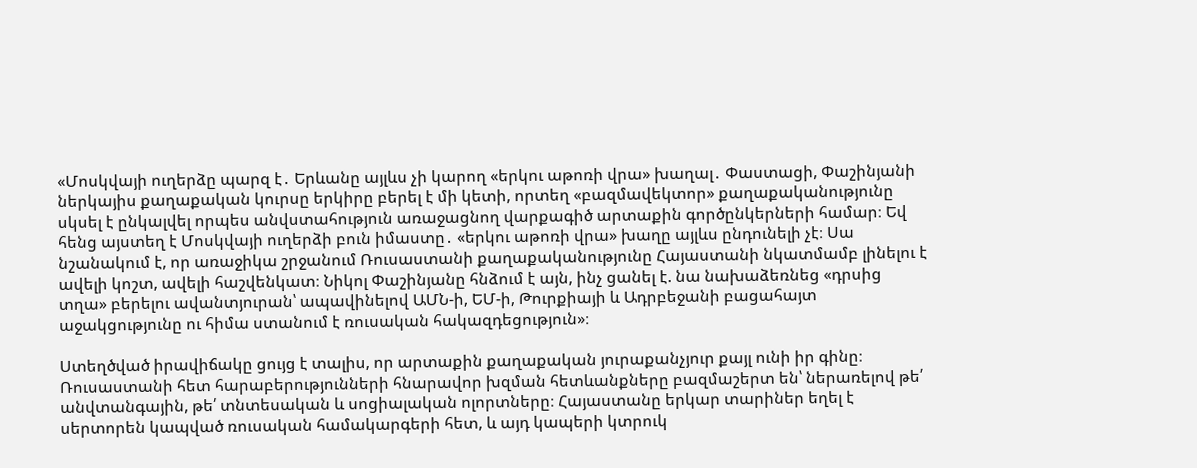«Մոսկվայի ուղերձը պարզ է․ Երևանը այլևս չի կարող «երկու աթոռի վրա» խաղալ․ Փաստացի, Փաշինյանի ներկայիս քաղաքական կուրսը երկիրը բերել է մի կետի, որտեղ «բազմավեկտոր» քաղաքականությունը սկսել է ընկալվել որպես անվստահություն առաջացնող վարքագիծ արտաքին գործընկերների համար։ Եվ հենց այստեղ է Մոսկվայի ուղերձի բուն իմաստը․ «երկու աթոռի վրա» խաղը այլևս ընդունելի չէ։ Սա նշանակում է, որ առաջիկա շրջանում Ռուսաստանի քաղաքականությունը Հայաստանի նկատմամբ լինելու է ավելի կոշտ, ավելի հաշվենկատ։ Նիկոլ Փաշինյանը հնձում է այն, ինչ ցանել է. նա նախաձեռնեց «դրսից տղա» բերելու ավանտյուրան՝ ապավինելով ԱՄՆ-ի, ԵՄ-ի, Թուրքիայի և Ադրբեջանի բացահայտ աջակցությունը ու հիմա ստանում է ռուսական հակազդեցություն»։

Ստեղծված իրավիճակը ցույց է տալիս, որ արտաքին քաղաքական յուրաքանչյուր քայլ ունի իր գինը։ Ռուսաստանի հետ հարաբերությունների հնարավոր խզման հետևանքները բազմաշերտ են՝ ներառելով թե՛ անվտանգային, թե՛ տնտեսական և սոցիալական ոլորտները։ Հայաստանը երկար տարիներ եղել է սերտորեն կապված ռուսական համակարգերի հետ, և այդ կապերի կտրուկ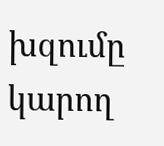խզումը կարող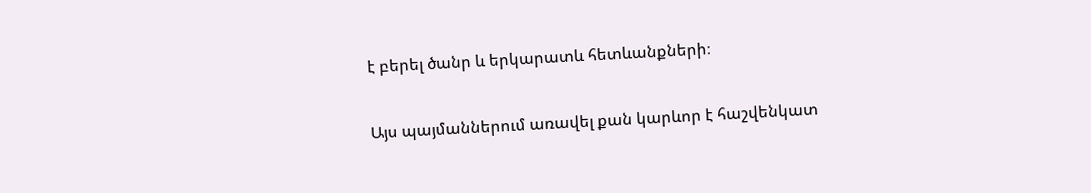է բերել ծանր և երկարատև հետևանքների։

Այս պայմաններում առավել քան կարևոր է հաշվենկատ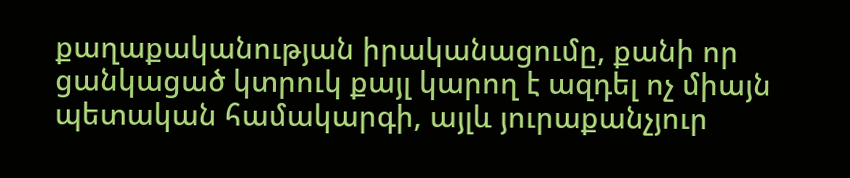քաղաքականության իրականացումը, քանի որ ցանկացած կտրուկ քայլ կարող է ազդել ոչ միայն պետական համակարգի, այլև յուրաքանչյուր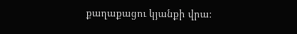քաղաքացու կյանքի վրա։